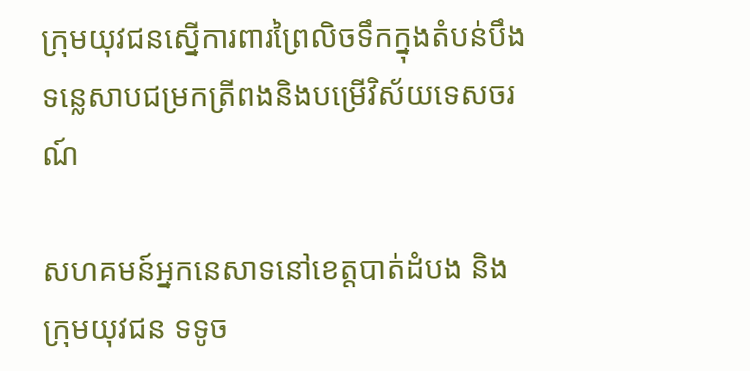ក្រុមយុវជនស្នើការពារព្រៃលិចទឹកក្នុងតំបន់បឹងទន្លេសាបជម្រកត្រីពងនិងបម្រើវិស័យទេសចរណ៍

សហគមន៍អ្នកនេសាទនៅខេត្តបាត់ដំបង និងក្រុមយុវជន ទទូច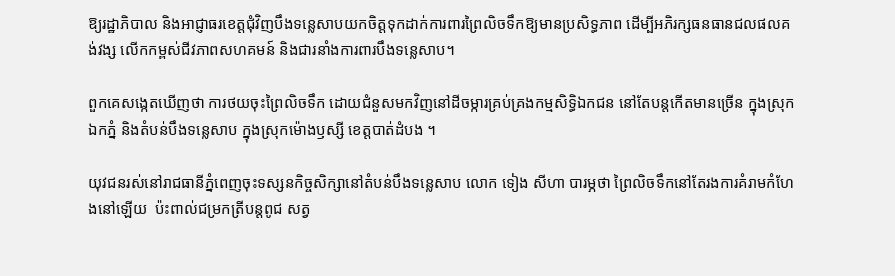ឱ្យរដ្ឋាភិបាល និងអាជ្ញាធរខេត្តជុំវិញបឹងទន្លេសាបយកចិត្តទុកដាក់ការពារព្រៃលិចទឹកឱ្យមានប្រសិទ្ធភាព ដើម្បីអភិរក្សធនធានជលផលគង់វង្ស លើកកម្ពស់ជីវភាពសហគមន៍ និងជារនាំងការពារបឹងទន្លេសាប។

ពួកគេសង្កេតឃើញថា ការថយចុះព្រៃលិចទឹក ដោយជំនួសមកវិញនៅដីចម្ការគ្រប់គ្រងកម្មសិទ្ធិឯកជន នៅតែបន្តកើតមានច្រើន ក្នុងស្រុកឯកភ្នំ និងតំបន់បឹងទន្លេសាប ក្នុងស្រុកម៉ោងឫស្សី ខេត្តបាត់ដំបង ។

យុវជនរស់នៅរាជធានីភ្នំពេញចុះទស្សនកិច្ចសិក្សានៅតំបន់បឹងទន្លេសាប លោក ទៀង សីហា បារម្ភថា ព្រៃលិចទឹកនៅតែរងការគំរាមកំហែងនៅឡើយ  ប៉ះពាល់ជម្រកត្រីបន្តពូជ សត្វ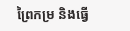ព្រៃកម្រ និងធ្វើ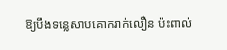ឱ្យបឹងទន្លេសាបគោករាក់លឿន ប៉ះពាល់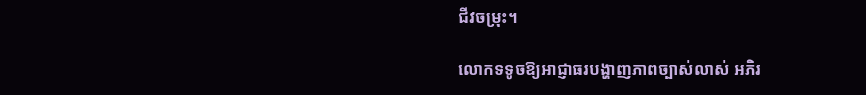ជីវចម្រុះ។

លោកទទូចឱ្យអាជ្ញាធរបង្ហាញភាពច្បាស់លាស់ អភិរ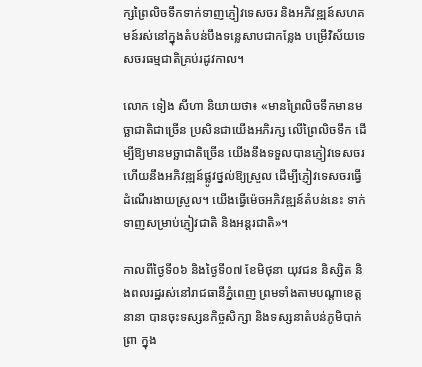ក្សព្រៃលិចទឹកទាក់ទាញភ្ញៀវទេសចរ និងអភិវឌ្ឍន៍សហគមន៍រស់នៅក្នុងតំបន់បឹងទន្លេសាបជាកន្លែង បម្រើវិស័យទេសចរធម្មជាតិគ្រប់រដូវកាល។

លោក ទៀង សីហា និយាយថា៖ «មានព្រៃលិចទឹកមានមច្ឆាជាតិជាច្រើន ប្រសិនជាយើងអភិរក្ស លើព្រៃលិចទឹក ដើម្បីឱ្យមានមច្ឆាជាតិច្រើន យើងនឹងទទួលបានភ្ញៀវទេសចរ ហើយនឹងអភិវឌ្ឍន៍ផ្លូវថ្នល់ឱ្យស្រួល ដើម្បីភ្ញៀវទេសចរធ្វើដំណើរងាយស្រួល។ យើងធ្វើម៉េចអភិវឌ្ឍន៍តំបន់នេះ ទាក់ទាញសម្រាប់ភ្ញៀវជាតិ និងអន្តរជាតិ»។

កាលពីថ្ងៃទី០៦ និងថ្ងៃទី០៧ ខែមិថុនា យុវជន និស្សិត និងពលរដ្ឋរស់នៅរាជធានីភ្នំពេញ ព្រមទាំងតាមបណ្តាខេត្តនានា បានចុះទស្សនកិច្ចសិក្សា និងទស្សនាតំបន់ភូមិបាក់ព្រា ក្នុង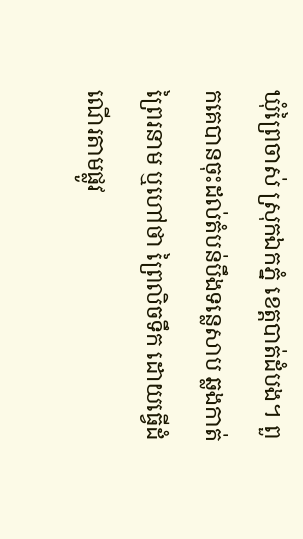ឃុំព្រៃចាស់ ស្រុកឯកភ្នំ ខេត្តបាត់ដំបង។ ពួកគេបានចុះដល់តំបន់បឹងទន្លេសាប ឆ្លងកាត់ព្រៃរនាម ឬហៅថា ព្រៃលិចទឹក ដោយធ្វើដំណើរតាមផ្លូវ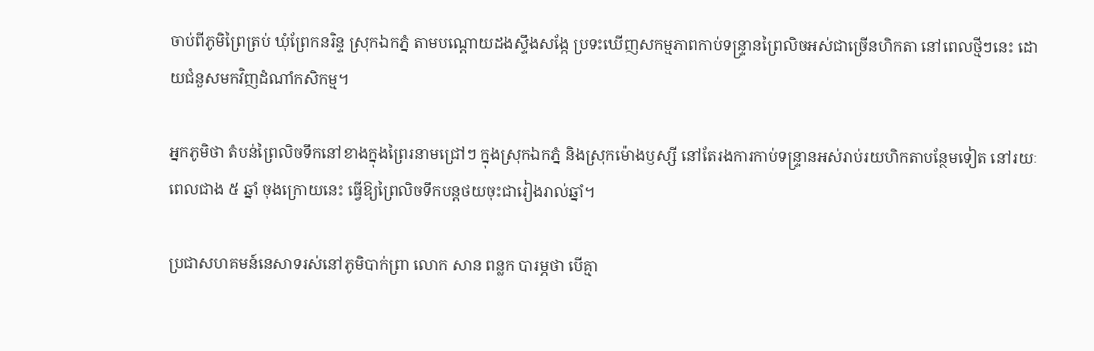ចាប់ពីភូមិព្រៃត្រប់ ឃុំព្រែកនរិន្ទ ស្រុកឯកភ្នំ តាមបណ្ដោយដងស្ទឹងសង្កែ ប្រទះឃើញសកម្មភាពកាប់ទន្ទ្រានព្រៃលិចអស់ជាច្រើនហិកតា នៅពេលថ្មីៗនេះ ដោយជំនួសមកវិញដំណាំកសិកម្ម។

អ្នកភូមិថា តំបន់ព្រៃលិចទឹកនៅខាងក្នុងព្រៃរនាមជ្រៅៗ ក្នុងស្រុកឯកភ្នំ និងស្រុកម៉ោងឫស្សី នៅតែរងការកាប់ទន្ទ្រានអស់រាប់រយហិកតាបន្ថែមទៀត នៅរយៈពេលជាង ៥ ឆ្នាំ ចុងក្រោយនេះ ធ្វើឱ្យព្រៃលិចទឹកបន្តថយចុះជារៀងរាល់ឆ្នាំ។

ប្រជាសហគមន៍នេសាទរស់នៅភូមិបាក់ព្រា លោក សាន ពន្លក បារម្ភថា បើគ្មា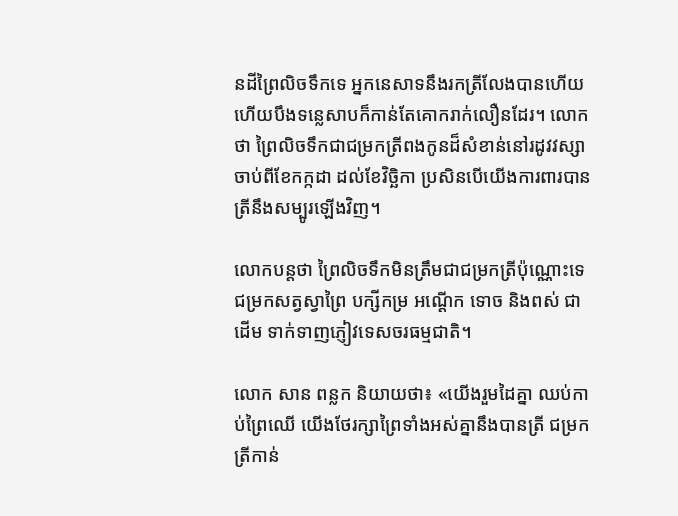នដីព្រៃលិចទឹកទេ អ្នកនេសាទនឹងរកត្រីលែងបានហើយ ហើយបឹងទន្លេសាបក៏កាន់តែគោករាក់លឿនដែរ។ លោកថា ព្រៃលិចទឹកជាជម្រកត្រីពងកូនដ៏សំខាន់នៅរដូវវស្សា ចាប់ពីខែកក្កដា ដល់ខែវិច្ឆិកា ប្រសិនបើយើងការពារបាន ត្រីនឹងសម្បូរឡើងវិញ។

លោកបន្តថា ព្រៃលិចទឹកមិនត្រឹមជាជម្រកត្រីប៉ុណ្ណោះទេ ជម្រកសត្វស្វាព្រៃ បក្សីកម្រ អណ្ដើក ទោច និងពស់ ជាដើម ទាក់ទាញភ្ញៀវទេសចរធម្មជាតិ។

លោក សាន ពន្លក និយាយថា៖ «យើងរួមដៃគ្នា ឈប់កាប់ព្រៃឈើ យើងថែរក្សាព្រៃទាំងអស់គ្នានឹងបានត្រី ជម្រកត្រីកាន់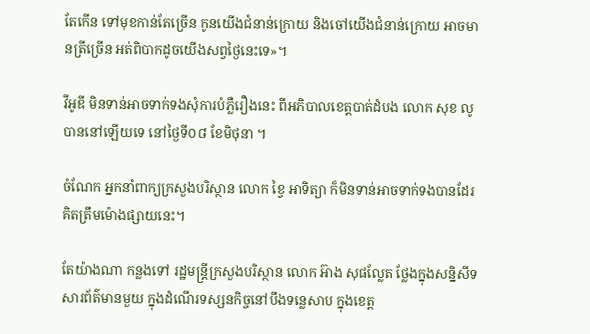តែកើន ទៅមុខកាន់តែច្រើន កូនយើងជំនាន់ក្រោយ និងចៅយើងជំនាន់ក្រោយ អាចមានត្រីច្រើន អត់ពិបាកដូចយើងសព្វថ្ងៃនេះទេ»។

វីអូឌី មិនទាន់អាចទាក់ទងសុំការបំភ្លឺរឿងនេះ ពីអភិបាលខេត្តបាត់ដំបង លោក សុខ លូ បាននៅឡើយទេ នៅថ្ងៃទី០៨ ខែមិថុនា ។

ចំណែក អ្នកនាំពាក្យក្រសួងបរិស្ថាន លោក ខ្វៃ អាទិត្យា ក៏មិនទាន់អាចទាក់ទងបានដែរ គិតត្រឹមម៉ោងផ្សាយនេះ។

តែយ៉ាងណា កន្លងទៅ រដ្ឋមន្ត្រីក្រសួងបរិស្ថាន លោក អ៊ាង សុផល្លែត ថ្លែងក្នុងសន្និសីទសារព័ត៌មានមួយ ក្នុងដំណើរទស្សនកិច្ចនៅបឹងទន្លេសាប ក្នុងខេត្ត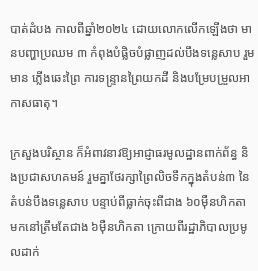បាត់ដំបង កាលពីឆ្នាំ២០២៤ ដោយលោកលើកឡើងថា មានបញ្ហាប្រឈម ៣ កំពុងបំផ្លិចបំផ្លាញដល់បឹងទន្លេសាប រួមមាន ភ្លើងឆេះព្រៃ ការទន្ទ្រានព្រៃយកដី និងបម្រែបម្រួលអាកាសធាតុ។

ក្រសួងបរិស្ថាន ក៏អំពាវនាវឱ្យអាជ្ញាធរមូលដ្ឋានពាក់ព័ន្ធ និងប្រជាសហគមន៍ រួមគ្នាថែរក្សាព្រៃលិចទឹកក្នុងតំបន់៣ នៃតំបន់បឹងទន្លេសាប បន្ទាប់ពីធ្លាក់ចុះពីជាង ៦០ម៉ឺនហិកតា មកនៅត្រឹមតែជាង ៦ម៉ឺនហិកតា ក្រោយពីរដ្ឋាភិបាលប្រមូលដាក់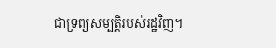ជាទ្រព្យសម្បត្តិរបស់រដ្ឋវិញ។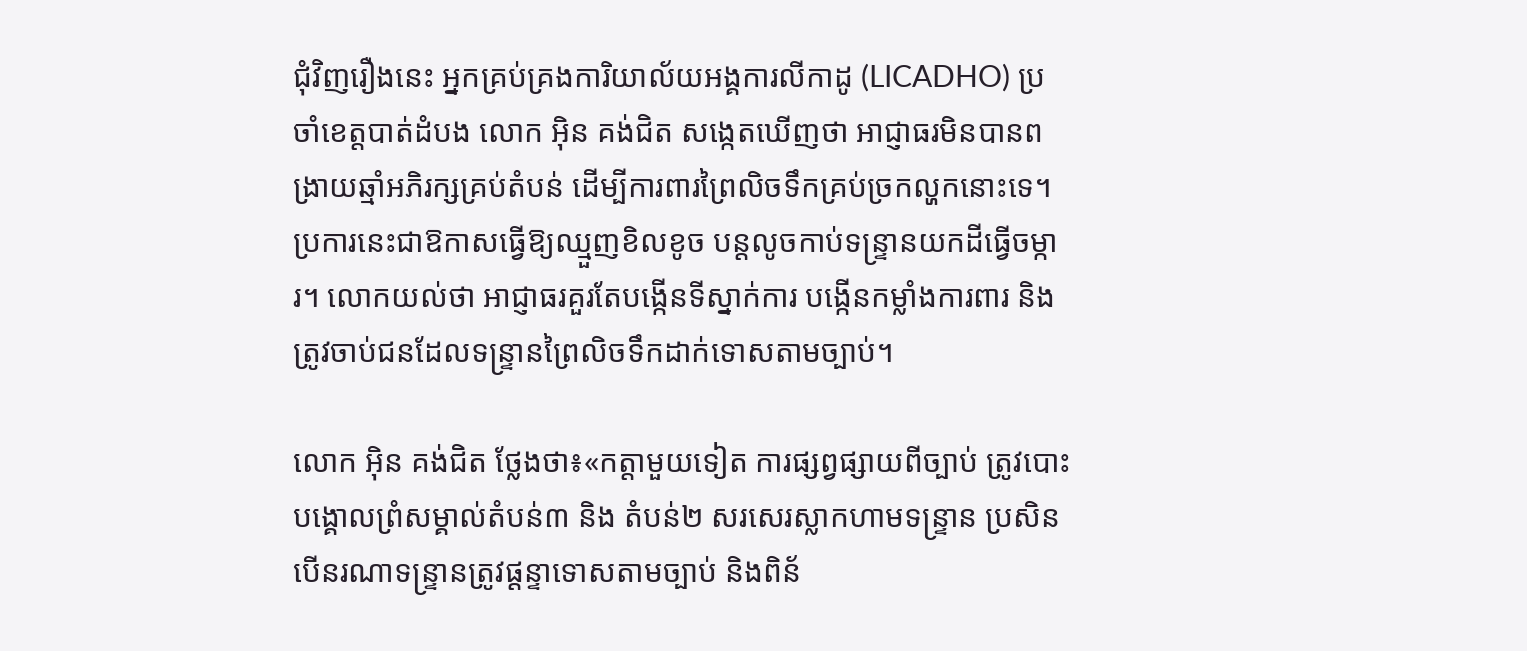ជុំវិញរឿងនេះ អ្នកគ្រប់គ្រងការិយាល័យអង្គការលីកាដូ (LICADHO) ប្រចាំខេត្តបាត់ដំបង លោក អ៊ិន គង់ជិត សង្កេតឃើញថា អាជ្ញាធរមិនបានពង្រាយឆ្មាំអភិរក្សគ្រប់តំបន់ ដើម្បីការពារព្រៃលិចទឹកគ្រប់ច្រកល្ហកនោះទេ។ ប្រការនេះជាឱកាសធ្វើឱ្យឈ្មួញខិលខូច បន្តលូចកាប់ទន្ទ្រានយកដីធ្វើចម្ការ។ លោកយល់ថា អាជ្ញាធរគួរតែបង្កើនទីស្នាក់ការ បង្កើនកម្លាំងការពារ និងត្រូវចាប់ជនដែលទន្ទ្រានព្រៃលិចទឹកដាក់ទោសតាមច្បាប់។

លោក អ៊ិន គង់ជិត ថ្លែងថា៖«កត្តាមួយទៀត ការផ្សព្វផ្សាយពីច្បាប់ ត្រូវបោះបង្គោលព្រំសម្គាល់តំបន់៣ និង តំបន់២ សរសេរស្លាកហាមទន្ទ្រាន ប្រសិនបើនរណាទន្ទ្រានត្រូវផ្ដន្ទាទោសតាមច្បាប់ និងពិន័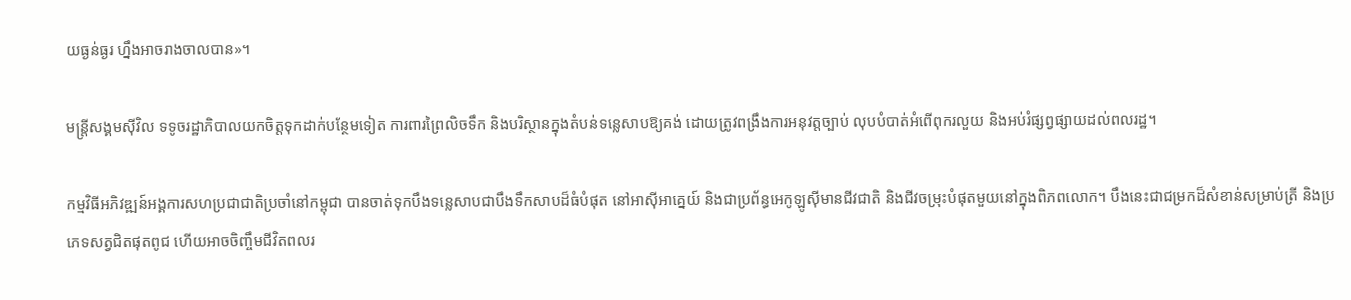យធ្ងន់ធ្ងរ ហ្នឹងអាចរាងចាលបាន»។

មន្ត្រីសង្គមស៊ីវិល ទទូចរដ្ឋាភិបាលយកចិត្តទុកដាក់បន្ថែមទៀត ការពារព្រៃលិចទឹក និងបរិស្ថានក្នុងតំបន់ទន្លេសាបឱ្យគង់ ដោយត្រូវពង្រឹងការអនុវត្តច្បាប់ លុបបំបាត់អំពើពុករលួយ និងអប់រំផ្សព្វផ្សាយដល់ពលរដ្ឋ។

កម្មវិធីអភិវឌ្ឍន៍អង្គការសហប្រជាជាតិប្រចាំនៅកម្ពុជា បានចាត់ទុកបឹងទន្លេសាបជាបឹងទឹកសាបដ៏ធំបំផុត នៅអាស៊ីអាគ្នេយ៍ និងជាប្រព័ន្ធអេកូឡូស៊ីមានជីវជាតិ និងជីវចម្រុះបំផុតមួយនៅក្នុងពិភពលោក។ បឹងនេះជាជម្រកដ៏សំខាន់សម្រាប់ត្រី និងប្រភេទសត្វជិតផុតពូជ ហើយអាចចិញ្ចឹមជីវិតពលរ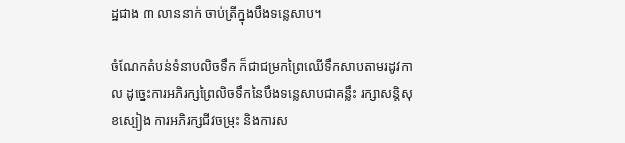ដ្ឋជាង ៣ លាននាក់ ចាប់ត្រីក្នុងបឹងទន្លេសាប។

ចំណែកតំបន់ទំនាបលិចទឹក ក៏ជាជម្រកព្រៃឈើទឹកសាបតាមរដូវកាល ដូច្នេះការអភិរក្សព្រៃលិចទឹកនៃបឹងទន្លេសាបជាគន្លឹះ រក្សាសន្តិសុខស្បៀង ការអភិរក្សជីវចម្រុះ និងការស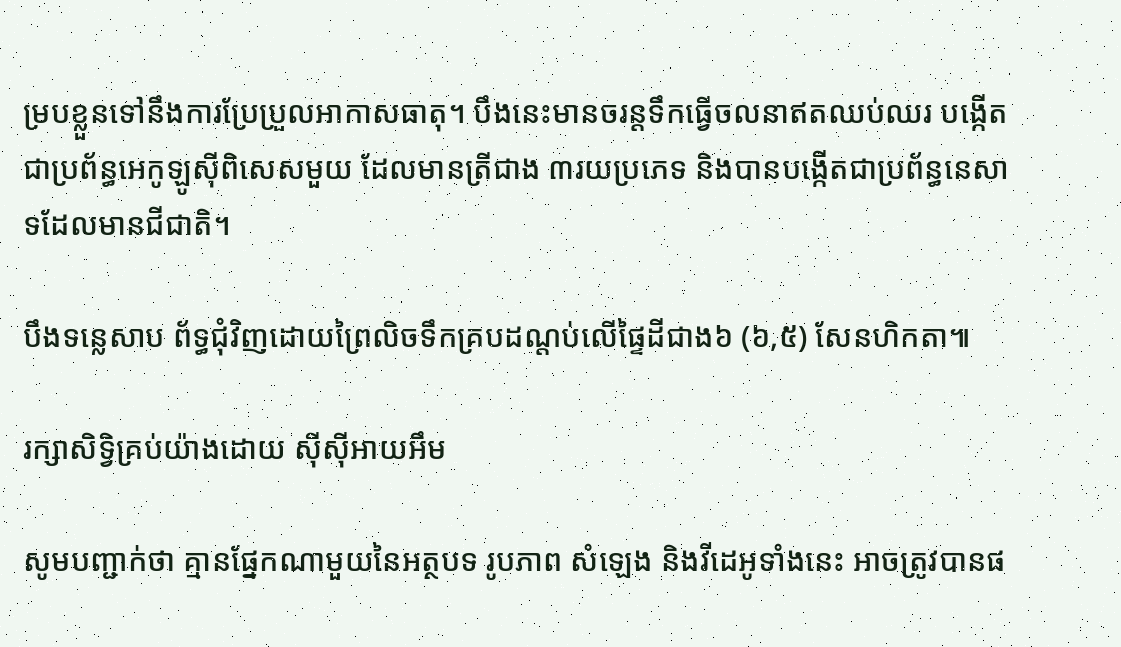ម្របខ្លួនទៅនឹងការប្រែប្រួលអាកាសធាតុ។ បឹងនេះមានចរន្តទឹកធ្វើចលនាឥតឈប់ឈរ បង្កើតជាប្រព័ន្ធអេកូឡូស៊ីពិសេសមួយ ដែលមានត្រីជាង ៣រយប្រភេទ និងបានបង្កើតជាប្រព័ន្ធនេសាទដែលមានជីជាតិ។

បឹងទន្លេសាប ព័ទ្ធជុំវិញដោយព្រៃលិចទឹកគ្របដណ្ដប់លើផ្ទៃដីជាង៦ (៦,៥) សែនហិកតា៕

រក្សាសិទ្វិគ្រប់យ៉ាងដោយ ស៊ីស៊ីអាយអឹម

សូមបញ្ជាក់ថា គ្មានផ្នែកណាមួយនៃអត្ថបទ រូបភាព សំឡេង និងវីដេអូទាំងនេះ អាចត្រូវបានផ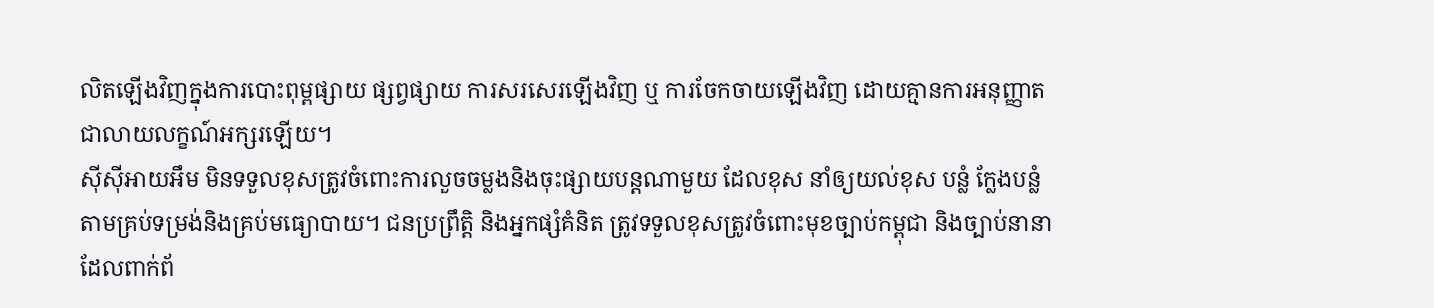លិតឡើងវិញក្នុងការបោះពុម្ពផ្សាយ ផ្សព្វផ្សាយ ការសរសេរឡើងវិញ ឬ ការចែកចាយឡើងវិញ ដោយគ្មានការអនុញ្ញាតជាលាយលក្ខណ៍អក្សរឡើយ។
ស៊ីស៊ីអាយអឹម មិនទទួលខុសត្រូវចំពោះការលួចចម្លងនិងចុះផ្សាយបន្តណាមួយ ដែលខុស នាំឲ្យយល់ខុស បន្លំ ក្លែងបន្លំ តាមគ្រប់ទម្រង់និងគ្រប់មធ្យោបាយ។ ជនប្រព្រឹត្តិ និងអ្នកផ្សំគំនិត ត្រូវទទួលខុសត្រូវចំពោះមុខច្បាប់កម្ពុជា និងច្បាប់នានាដែលពាក់ព័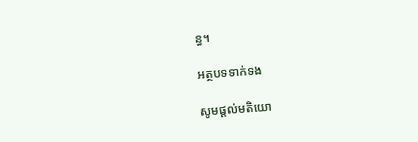ន្ធ។

អត្ថបទទាក់ទង

សូមផ្ដល់មតិយោ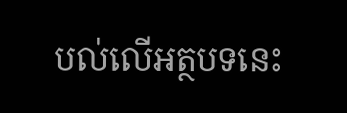បល់លើអត្ថបទនេះ